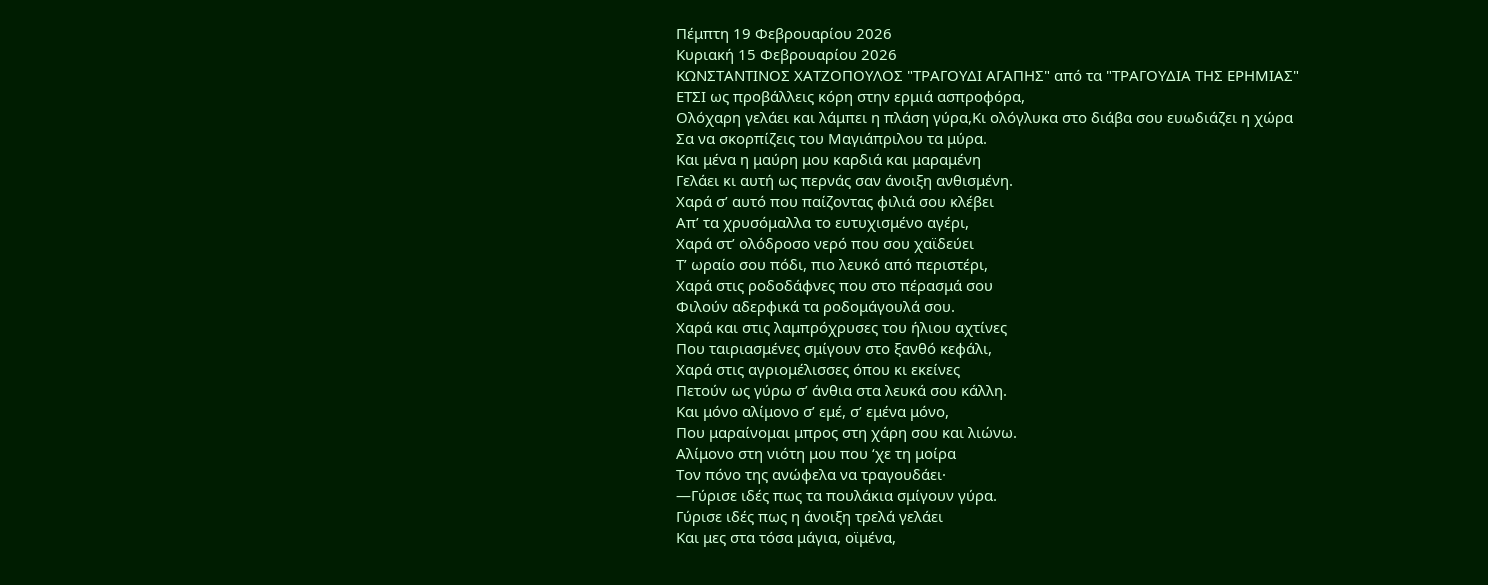Πέμπτη 19 Φεβρουαρίου 2026
Κυριακή 15 Φεβρουαρίου 2026
ΚΩΝΣΤΑΝΤΙΝΟΣ ΧΑΤΖΟΠΟΥΛΟΣ "ΤΡΑΓΟΥΔΙ ΑΓΑΠΗΣ" από τα "ΤΡΑΓΟΥΔΙΑ ΤΗΣ ΕΡΗΜΙΑΣ"
ΕΤΣΙ ως προβάλλεις κόρη στην ερμιά ασπροφόρα,
Ολόχαρη γελάει και λάμπει η πλάση γύρα,Κι ολόγλυκα στο διάβα σου ευωδιάζει η χώρα
Σα να σκορπίζεις του Μαγιάπριλου τα μύρα.
Και μένα η μαύρη μου καρδιά και μαραμένη
Γελάει κι αυτή ως περνάς σαν άνοιξη ανθισμένη.
Χαρά σ’ αυτό που παίζοντας φιλιά σου κλέβει
Απ’ τα χρυσόμαλλα το ευτυχισμένο αγέρι,
Χαρά στ’ ολόδροσο νερό που σου χαϊδεύει
Τ’ ωραίο σου πόδι, πιο λευκό από περιστέρι,
Χαρά στις ροδοδάφνες που στο πέρασμά σου
Φιλούν αδερφικά τα ροδομάγουλά σου.
Χαρά και στις λαμπρόχρυσες του ήλιου αχτίνες
Που ταιριασμένες σμίγουν στο ξανθό κεφάλι,
Χαρά στις αγριομέλισσες όπου κι εκείνες
Πετούν ως γύρω σ’ άνθια στα λευκά σου κάλλη.
Και μόνο αλίμονο σ’ εμέ, σ’ εμένα μόνο,
Που μαραίνομαι μπρος στη χάρη σου και λιώνω.
Αλίμονο στη νιότη μου που ‘χε τη μοίρα
Τον πόνο της ανώφελα να τραγουδάει·
—Γύρισε ιδές πως τα πουλάκια σμίγουν γύρα.
Γύρισε ιδές πως η άνοιξη τρελά γελάει
Και μες στα τόσα μάγια, οϊμένα,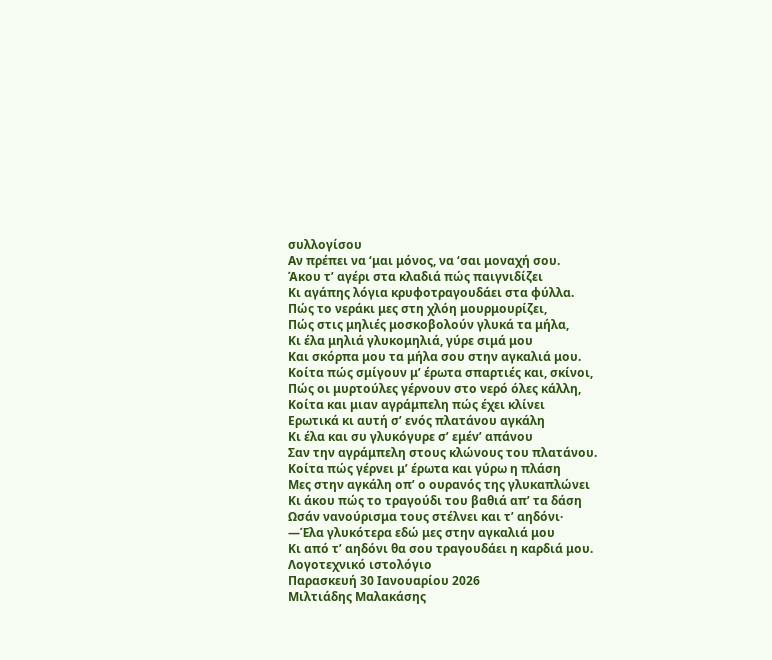συλλογίσου
Αν πρέπει να ‘μαι μόνος, να ‘σαι μοναχή σου.
Άκου τ’ αγέρι στα κλαδιά πώς παιγνιδίζει
Κι αγάπης λόγια κρυφοτραγουδάει στα φύλλα.
Πώς το νεράκι μες στη χλόη μουρμουρίζει,
Πώς στις μηλιές μοσκοβολούν γλυκά τα μήλα,
Κι έλα μηλιά γλυκομηλιά, γύρε σιμά μου
Και σκόρπα μου τα μήλα σου στην αγκαλιά μου.
Κοίτα πώς σμίγουν μ’ έρωτα σπαρτιές και, σκίνοι,
Πώς οι μυρτούλες γέρνουν στο νερό όλες κάλλη,
Κοίτα και μιαν αγράμπελη πώς έχει κλίνει
Ερωτικά κι αυτή σ’ ενός πλατάνου αγκάλη
Κι έλα και συ γλυκόγυρε σ’ εμέν’ απάνου
Σαν την αγράμπελη στους κλώνους του πλατάνου.
Κοίτα πώς γέρνει μ’ έρωτα και γύρω η πλάση
Μες στην αγκάλη οπ’ ο ουρανός της γλυκαπλώνει
Κι άκου πώς το τραγούδι του βαθιά απ’ τα δάση
Ωσάν νανούρισμα τους στέλνει και τ’ αηδόνι·
—Έλα γλυκότερα εδώ μες στην αγκαλιά μου
Κι από τ’ αηδόνι θα σου τραγουδάει η καρδιά μου.
Λογοτεχνικό ιστολόγιο
Παρασκευή 30 Ιανουαρίου 2026
Μιλτιάδης Μαλακάσης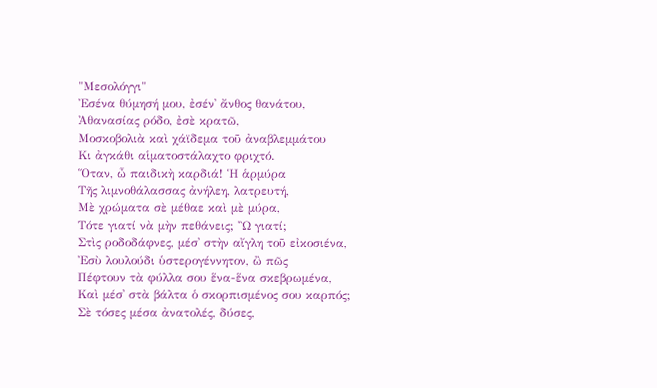"Μεσολόγγι"
Ἐσένα θύμησή μου, ἐσέν᾿ ἄνθος θανάτου,
Ἀθανασίας ρόδο, ἐσὲ κρατῶ,
Μοσκοβολιὰ καὶ χάϊδεμα τοῦ ἀναβλεμμάτου
Κι ἀγκάθι αἱματοστάλαχτο φριχτό.
Ὅταν, ὦ παιδικὴ καρδιά! Ἡ ἁρμύρα
Τῆς λιμνοθάλασσας ἀνήλεη, λατρευτή,
Μὲ χρώματα σὲ μέθαε καὶ μὲ μύρα,
Τότε γιατί νὰ μὴν πεθάνεις; Ὢ γιατί;
Στὶς ροδοδάφνες, μέσ᾿ στὴν αἴγλη τοῦ εἰκοσιένα,
Ἐσὺ λουλούδι ὑστερογέννητον, ὢ πῶς
Πέφτουν τὰ φύλλα σου ἕνα-ἕνα σκεβρωμένα,
Καὶ μέσ᾿ στὰ βάλτα ὁ σκορπισμένος σου καρπός;
Σὲ τόσες μέσα ἀνατολές, δύσες,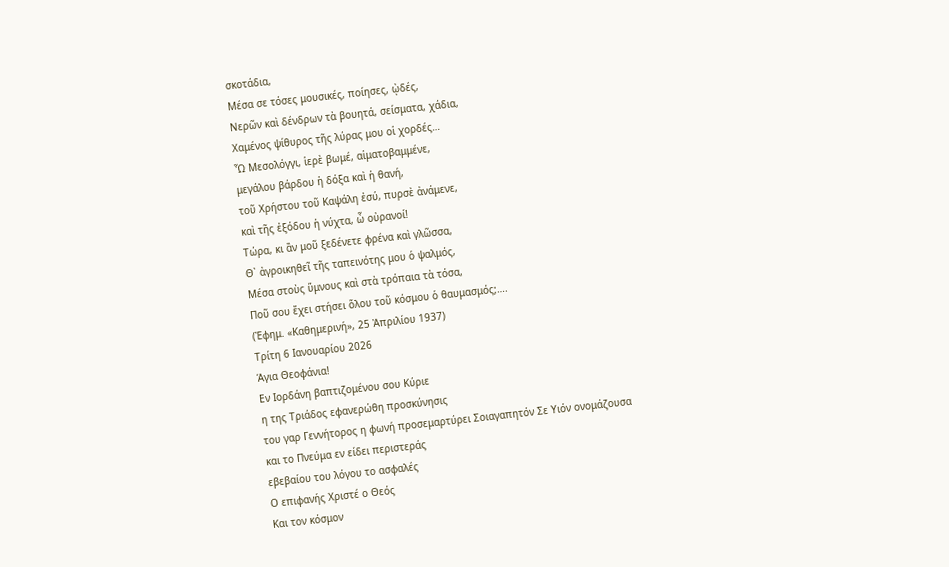σκοτάδια,
Μέσα σε τόσες μουσικές, ποίησες, ᾠδές,
Νερῶν καὶ δένδρων τὰ βουητά, σείσματα, χάδια,
Χαμένος ψίθυρος τῆς λύρας μου οἱ χορδές…
Ὦ Μεσολόγγι, ἱερὲ βωμέ, αἱματοβαμμένε,
μεγάλου βάρδου ἡ δόξα καὶ ἡ θανή,
τοῦ Χρήστου τοῦ Καψάλη ἐσύ, πυρσὲ ἀνάμενε,
καὶ τῆς ἐξόδου ἡ νύχτα, ὦ οὐρανοί!
Τώρα, κι ἂν μοῦ ξεδένετε φρένα καὶ γλῶσσα,
Θ᾿ ἀγροικηθεῖ τῆς ταπεινότης μου ὁ ψαλμός,
Μέσα στοὺς ὕμνους καὶ στὰ τρόπαια τὰ τόσα,
Ποῦ σου ἔχει στήσει ὅλου τοῦ κόσμου ὁ θαυμασμός;….
(Ἐφημ. «Καθημερινή», 25 Ἀπριλίου 1937)
Τρίτη 6 Ιανουαρίου 2026
Άγια Θεοφάνια!
Εν Ιορδάνη βαπτιζομένου σου Κύριε
η της Τριάδος εφανερώθη προσκύνησις
του γαρ Γεννήτορος η φωνή προσεμαρτύρει Σοιαγαπητόν Σε Υιόν ονομάζουσα
και το Πνεύμα εν είδει περιστεράς
εβεβαίου του λόγου το ασφαλές
Ο επιφανής Χριστέ ο Θεός
Και τον κόσμον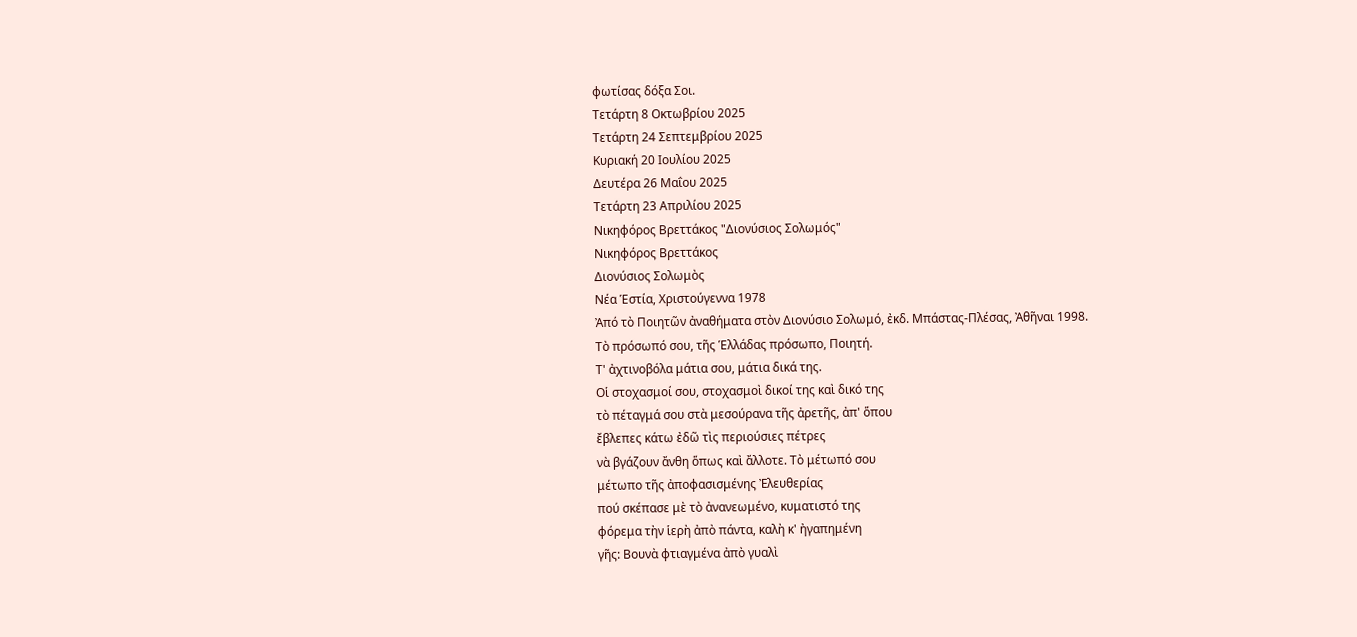φωτίσας δόξα Σοι.
Τετάρτη 8 Οκτωβρίου 2025
Τετάρτη 24 Σεπτεμβρίου 2025
Κυριακή 20 Ιουλίου 2025
Δευτέρα 26 Μαΐου 2025
Τετάρτη 23 Απριλίου 2025
Νικηφόρος Βρεττάκος "Διονύσιος Σολωμός"
Νικηφόρος Βρεττάκος
Διονύσιος Σολωμὸς
Νέα Ἑστία, Χριστούγεννα 1978
Ἀπό τὸ Ποιητῶν ἀναθήματα στὸν Διονύσιο Σολωμό, ἐκδ. Μπάστας-Πλέσας, Ἀθῆναι 1998.
Τὸ πρόσωπό σου, τῆς Ἑλλάδας πρόσωπο, Ποιητή.
Τ' ἀχτινοβόλα μάτια σου, μάτια δικά της.
Οἱ στοχασμοί σου, στοχασμοὶ δικοί της καὶ δικό της
τὸ πέταγμά σου στὰ μεσούρανα τῆς ἀρετῆς, ἀπ' ὅπου
ἔβλεπες κάτω ἐδῶ τὶς περιούσιες πέτρες
νὰ βγάζουν ἄνθη ὅπως καὶ ἄλλοτε. Τὸ μέτωπό σου
μέτωπο τῆς ἀποφασισμένης Ἐλευθερίας
πού σκέπασε μὲ τὸ ἀνανεωμένο, κυματιστό της
φόρεμα τὴν ἱερὴ ἀπὸ πάντα, καλὴ κ' ἠγαπημένη
γῆς: Βουνὰ φτιαγμένα ἀπὸ γυαλὶ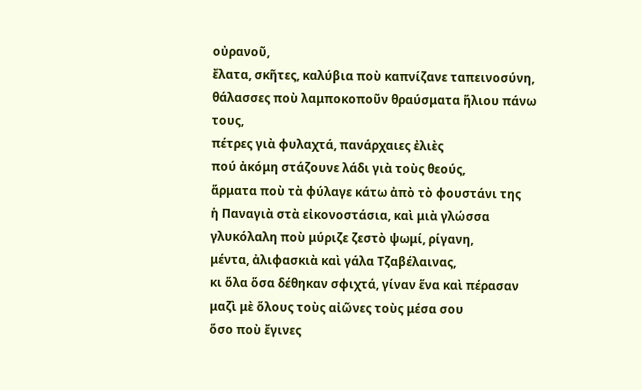οὐρανοῦ,
ἔλατα, σκῆτες, καλύβια ποὺ καπνίζανε ταπεινοσύνη,
θάλασσες ποὺ λαμποκοποῦν θραύσματα ἥλιου πάνω τους,
πέτρες γιὰ φυλαχτά, πανάρχαιες ἐλιὲς
πού ἀκόμη στάζουνε λάδι γιὰ τοὺς θεούς,
ἅρματα ποὺ τὰ φύλαγε κάτω ἀπὸ τὸ φουστάνι της
ἡ Παναγιὰ στὰ εἰκονοστάσια, καὶ μιὰ γλώσσα
γλυκόλαλη ποὺ μύριζε ζεστὸ ψωμί, ρίγανη,
μέντα, ἀλιφασκιὰ καὶ γάλα Τζαβέλαινας,
κι ὅλα ὅσα δέθηκαν σφιχτά, γίναν ἕνα καὶ πέρασαν
μαζὶ μὲ ὅλους τοὺς αἰῶνες τοὺς μέσα σου
ὅσο ποὺ ἔγινες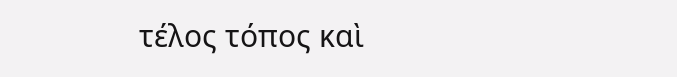τέλος τόπος καὶ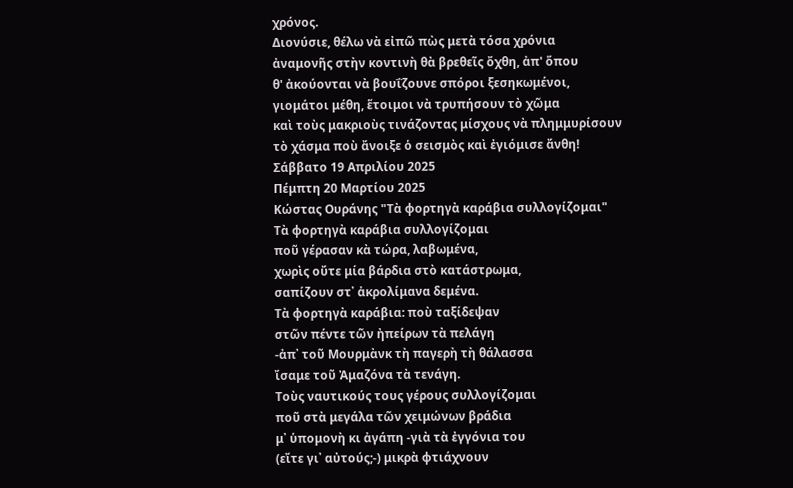χρόνος.
Διονύσιε, θέλω νὰ εἰπῶ πὼς μετὰ τόσα χρόνια
ἀναμονῆς στὴν κοντινὴ θὰ βρεθεῖς ὄχθη, ἀπ' ὅπου
θ' ἀκούονται νὰ βουΐζουνε σπόροι ξεσηκωμένοι,
γιομάτοι μέθη, ἕτοιμοι νὰ τρυπήσουν τὸ χῶμα
καὶ τοὺς μακριοὺς τινάζοντας μίσχους νὰ πλημμυρίσουν
τὸ χάσμα ποὺ ἄνοιξε ὁ σεισμὸς καὶ ἐγιόμισε ἄνθη!
Σάββατο 19 Απριλίου 2025
Πέμπτη 20 Μαρτίου 2025
Κώστας Ουράνης "Τὰ φορτηγὰ καράβια συλλογίζομαι"
Τὰ φορτηγὰ καράβια συλλογίζομαι
ποῦ γέρασαν κὰ τώρα, λαβωμένα,
χωρὶς οὔτε μία βάρδια στὸ κατάστρωμα,
σαπίζουν στ᾿ ἀκρολίμανα δεμένα.
Τὰ φορτηγὰ καράβια: ποὺ ταξίδεψαν
στῶν πέντε τῶν ἠπείρων τὰ πελάγη
-ἀπ᾿ τοῦ Μουρμὰνκ τὴ παγερὴ τὴ θάλασσα
ἴσαμε τοῦ Ἀμαζόνα τὰ τενάγη.
Τοὺς ναυτικούς τους γέρους συλλογίζομαι
ποῦ στὰ μεγάλα τῶν χειμώνων βράδια
μ᾿ ὑπομονὴ κι ἀγάπη -γιὰ τὰ ἐγγόνια του
(εἴτε γι᾿ αὐτούς;-) μικρὰ φτιάχνουν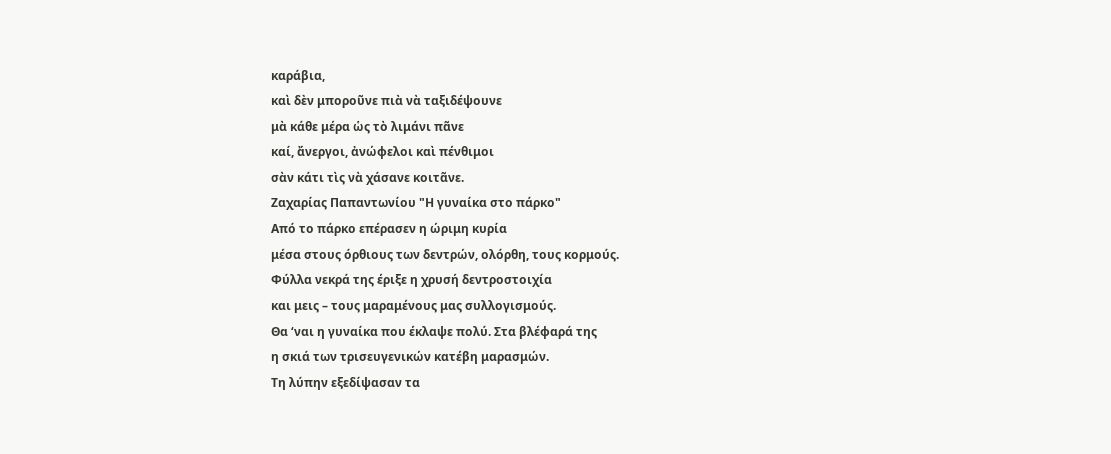καράβια,
καὶ δὲν μποροῦνε πιὰ νὰ ταξιδέψουνε
μὰ κάθε μέρα ὡς τὸ λιμάνι πᾶνε
καί, ἄνεργοι, ἀνώφελοι καὶ πένθιμοι
σὰν κάτι τὶς νὰ χάσανε κοιτᾶνε.
Ζαχαρίας Παπαντωνίου "Η γυναίκα στο πάρκο"
Από το πάρκο επέρασεν η ώριμη κυρία
μέσα στους όρθιους των δεντρών, ολόρθη, τους κορμούς.
Φύλλα νεκρά της έριξε η χρυσή δεντροστοιχία
και μεις – τους μαραμένους μας συλλογισμούς.
Θα ‘ναι η γυναίκα που έκλαψε πολύ. Στα βλέφαρά της
η σκιά των τρισευγενικών κατέβη μαρασμών.
Τη λύπην εξεδίψασαν τα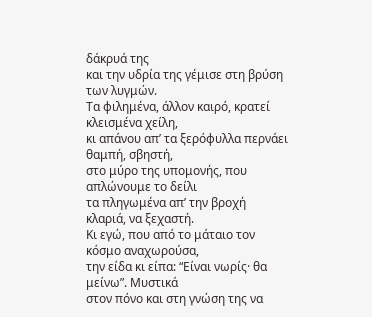δάκρυά της
και την υδρία της γέμισε στη βρύση των λυγμών.
Τα φιλημένα, άλλον καιρό, κρατεί κλεισμένα χείλη,
κι απάνου απ’ τα ξερόφυλλα περνάει θαμπή, σβηστή,
στο μύρο της υπομονής, που απλώνουμε το δείλι
τα πληγωμένα απ’ την βροχή κλαριά, να ξεχαστή.
Κι εγώ, που από το μάταιο τον κόσμο αναχωρούσα,
την είδα κι είπα: “Είναι νωρίς· θα μείνω”. Μυστικά
στον πόνο και στη γνώση της να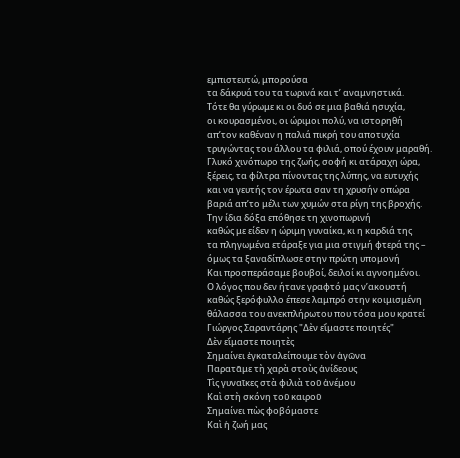εμπιστευτώ, μπορούσα
τα δάκρυά του τα τωρινά και τ’ αναμνηστικά.
Τότε θα γύρωμε κι οι δυό σε μια βαθιά ησυχία,
οι κουρασμένοι, οι ώριμοι πολύ, να ιστορηθή
απ’τον καθέναν η παλιά πικρή του αποτυχία
τρυγώντας του άλλου τα φιλιά, οπού έχουν μαραθή.
Γλυκό χινόπωρο της ζωής, σοφή κι ατάραχη ώρα,
ξέρεις, τα φίλτρα πίνοντας της λύπης, να ευτυχής
και να γευτής τον έρωτα σαν τη χρυσήν οπώρα
βαριά απ’το μέλι των χυμών στα ρίγη της βροχής.
Την ίδια δόξα επόθησε τη χινοπωρινή
καθώς με είδεν η ώριμη γυναίκα, κι η καρδιά της
τα πληγωμένα ετάραξε για μια στιγμή φτερά της –
όμως τα ξαναδίπλωσε στην πρώτη υπομονή
Και προσπεράσαμε βουβοί, δειλοί κι αγνοημένοι.
Ο λόγος που δεν ήτανε γραφτό μας ν’ακουστή
καθώς ξερόφυλλο έπεσε λαμπρό στην κοιμισμένη
θάλασσα του ανεκπλήρωτου που τόσα μου κρατεί
Γιώργος Σαραντάρης "Δὲν εἴμαστε ποιητές"
Δὲν εἴμαστε ποιητὲς
Σημαίνει ἐγκαταλείπουμε τὸν ἀγῶνα
Παρατᾶμε τὴ χαρὰ στοὺς ἀνίδεους
Τὶς γυναῖκες στὰ φιλιὰ τοῦ ἀνέμου
Καὶ στὴ σκόνη τοῦ καιροῦ
Σημαίνει πὼς φοβόμαστε
Καὶ ἡ ζωή μας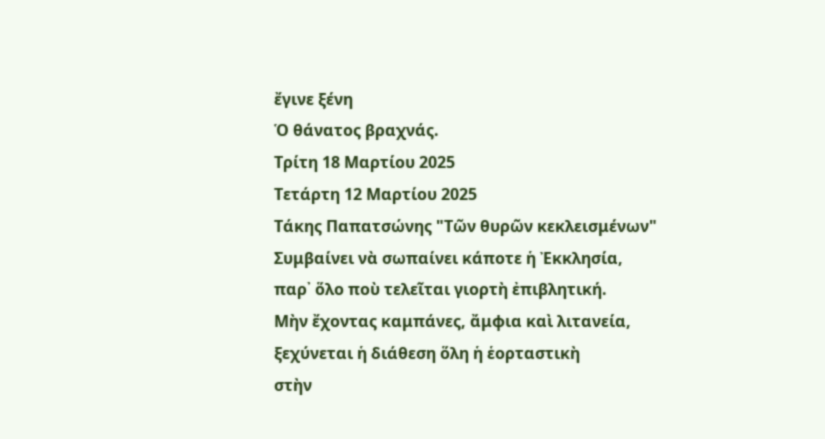ἔγινε ξένη
Ὁ θάνατος βραχνάς.
Τρίτη 18 Μαρτίου 2025
Τετάρτη 12 Μαρτίου 2025
Τάκης Παπατσώνης "Τῶν θυρῶν κεκλεισμένων"
Συμβαίνει νὰ σωπαίνει κάποτε ἡ Ἐκκλησία,
παρ᾿ ὅλο ποὺ τελεῖται γιορτὴ ἐπιβλητική.
Μὴν ἔχοντας καμπάνες, ἄμφια καὶ λιτανεία,
ξεχύνεται ἡ διάθεση ὅλη ἡ ἑορταστικὴ
στὴν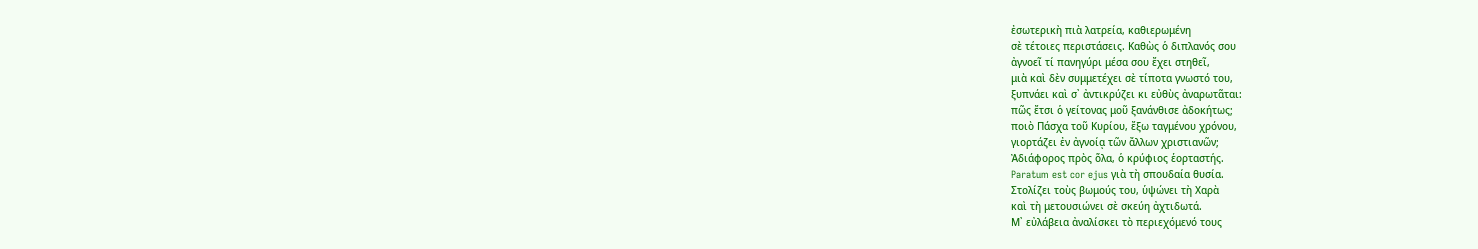ἐσωτερικὴ πιὰ λατρεία, καθιερωμένη
σὲ τέτοιες περιστάσεις. Καθὼς ὁ διπλανός σου
ἀγνοεῖ τί πανηγύρι μέσα σου ἔχει στηθεῖ,
μιὰ καὶ δὲν συμμετέχει σὲ τίποτα γνωστό του,
ξυπνάει καὶ σ᾿ ἀντικρύζει κι εὐθὺς ἀναρωτᾶται:
πῶς ἔτσι ὁ γείτονας μοῦ ξανάνθισε ἀδοκήτως;
ποιὸ Πάσχα τοῦ Κυρίου, ἔξω ταγμένου χρόνου,
γιορτάζει ἐν ἀγνοίᾳ τῶν ἄλλων χριστιανῶν;
Ἀδιάφορος πρὸς ὅλα, ὁ κρύφιος ἑορταστής.
Paratum est cor ejus γιὰ τὴ σπουδαία θυσία.
Στολίζει τοὺς βωμούς του, ὑψώνει τὴ Χαρὰ
καὶ τὴ μετουσιώνει σὲ σκεύη ἀχτιδωτά.
Μ᾿ εὐλάβεια ἀναλίσκει τὸ περιεχόμενό τους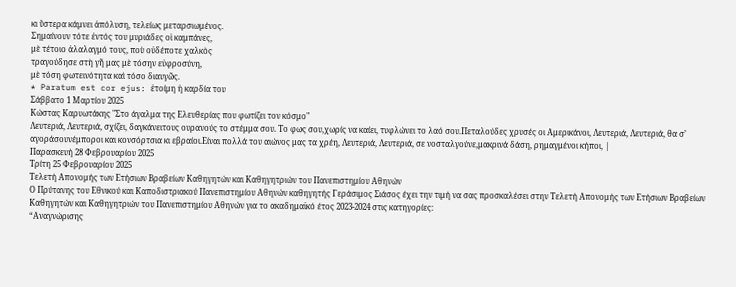κι ὕστερα κάμνει ἀπόλυση, τελείως μεταρσιωμένος.
Σημαίνουν τότε ἐντός του μυριάδες οἱ καμπάνες,
μὲ τέτοιο ἀλαλαγμό τους, ποὺ οὐδέποτε χαλκὸς
τραγούδησε στὴ γῆ μας μὲ τόσην εὐφροσύνη,
μὲ τόση φωτεινότητα καὶ τόσο διαυγῶς.
* Paratum est cor ejus: ἑτοίμη ἡ καρδία του
Σάββατο 1 Μαρτίου 2025
Κώστας Καρυωτάκης "Στο άγαλμα της Ελευθερίας που φωτίζει τον κόσμο"
Λευτεριά, Λευτεριά, σχίζει, δαγκάνειτους ουρανούς το στέμμα σου. Το φως σου,χωρίς να καίει, τυφλώνει το λαό σου.Πεταλούδες χρυσές οι Αμερικάνοι, Λευτεριά, Λευτεριά, θα σ’ αγοράσουνέμποροι και κονσόρτσια κι εβραίοι.Είναι πολλά του αιώνος μας τα χρέη, Λευτεριά, Λευτεριά, σε νοσταλγούνε,μακρινά δάση, ρημαγμένοι κήποι, |
Παρασκευή 28 Φεβρουαρίου 2025
Τρίτη 25 Φεβρουαρίου 2025
Τελετή Απονομής των Ετήσιων Βραβείων Καθηγητών και Καθηγητριών του Πανεπιστημίου Αθηνών
Ο Πρύτανης του Εθνικού και Καποδιστριακού Πανεπιστημίου Αθηνών καθηγητής Γεράσιμος Σιάσος έχει την τιμή να σας προσκαλέσει στην Τελετή Απονομής των Ετήσιων Βραβείων Καθηγητών και Καθηγητριών του Πανεπιστημίου Αθηνών για το ακαδημαϊκό έτος 2023-2024 στις κατηγορίες:
“Αναγνώρισης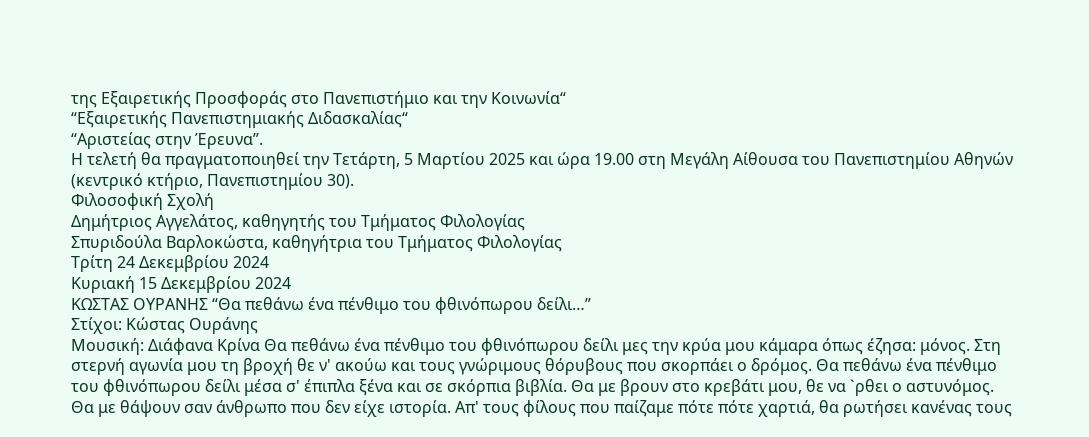της Εξαιρετικής Προσφοράς στο Πανεπιστήμιο και την Κοινωνία“
“Εξαιρετικής Πανεπιστημιακής Διδασκαλίας“
“Αριστείας στην Έρευνα”.
Η τελετή θα πραγματοποιηθεί την Τετάρτη, 5 Μαρτίου 2025 και ώρα 19.00 στη Μεγάλη Αίθουσα του Πανεπιστημίου Αθηνών (κεντρικό κτήριο, Πανεπιστημίου 30).
Φιλοσοφική Σχολή
Δημήτριος Αγγελάτος, καθηγητής του Τμήματος Φιλολογίας
Σπυριδούλα Βαρλοκώστα, καθηγήτρια του Τμήματος Φιλολογίας
Τρίτη 24 Δεκεμβρίου 2024
Κυριακή 15 Δεκεμβρίου 2024
ΚΩΣΤΑΣ ΟΥΡΑΝΗΣ “Θα πεθάνω ένα πένθιμο του φθινόπωρου δείλι…”
Στίχοι: Κώστας Ουράνης
Μουσική: Διάφανα Κρίνα Θα πεθάνω ένα πένθιμο του φθινόπωρου δείλι μες την κρύα μου κάμαρα όπως έζησα: μόνος. Στη στερνή αγωνία μου τη βροχή θε ν' ακούω και τους γνώριμους θόρυβους που σκορπάει ο δρόμος. Θα πεθάνω ένα πένθιμο του φθινόπωρου δείλι μέσα σ' έπιπλα ξένα και σε σκόρπια βιβλία. Θα με βρουν στο κρεβάτι μου, θε να `ρθει ο αστυνόμος. Θα με θάψουν σαν άνθρωπο που δεν είχε ιστορία. Απ' τους φίλους που παίζαμε πότε πότε χαρτιά, θα ρωτήσει κανένας τους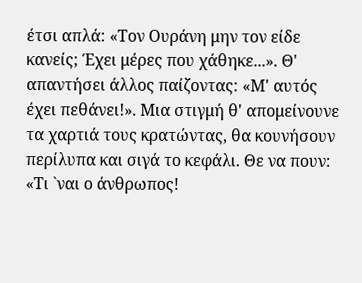έτσι απλά: «Τον Ουράνη μην τον είδε κανείς; Έχει μέρες που χάθηκε...». Θ' απαντήσει άλλος παίζοντας: «Μ' αυτός έχει πεθάνει!». Μια στιγμή θ' απομείνουνε τα χαρτιά τους κρατώντας, θα κουνήσουν περίλυπα και σιγά το κεφάλι. Θε να πουν: «Τι `ναι ο άνθρωπος!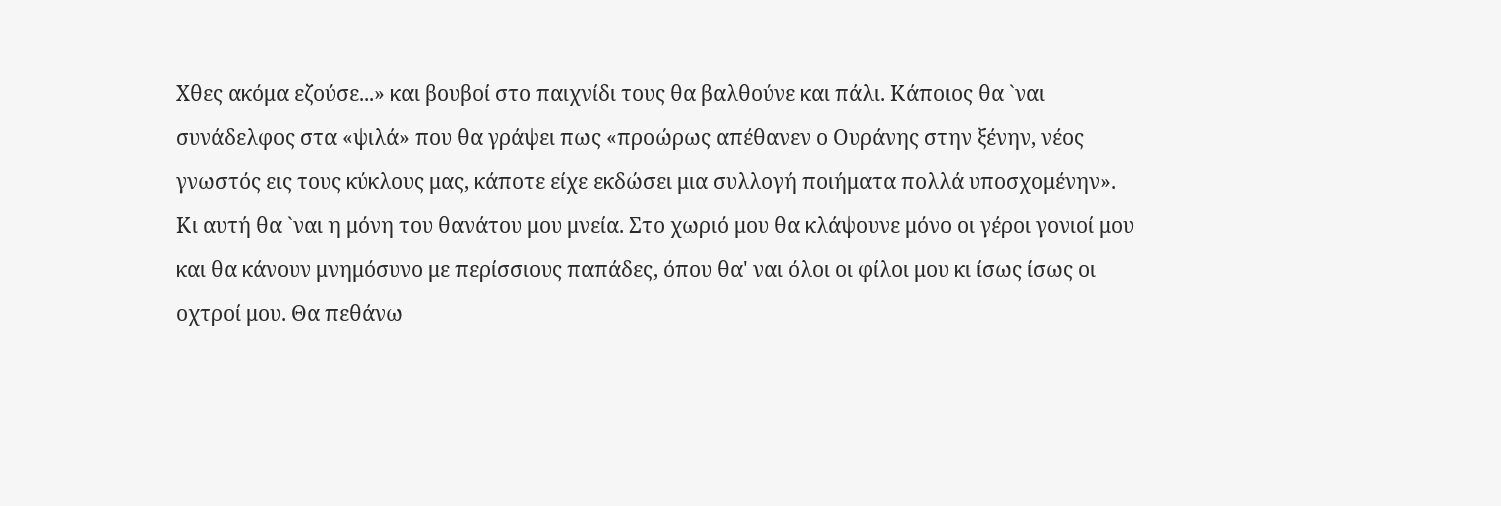Χθες ακόμα εζούσε...» και βουβοί στο παιχνίδι τους θα βαλθούνε και πάλι. Κάποιος θα `ναι συνάδελφος στα «ψιλά» που θα γράψει πως «προώρως απέθανεν ο Ουράνης στην ξένην, νέος γνωστός εις τους κύκλους μας, κάποτε είχε εκδώσει μια συλλογή ποιήματα πολλά υποσχομένην». Κι αυτή θα `ναι η μόνη του θανάτου μου μνεία. Στο χωριό μου θα κλάψουνε μόνο οι γέροι γονιοί μου και θα κάνουν μνημόσυνο με περίσσιους παπάδες, όπου θα' ναι όλοι οι φίλοι μου κι ίσως ίσως οι οχτροί μου. Θα πεθάνω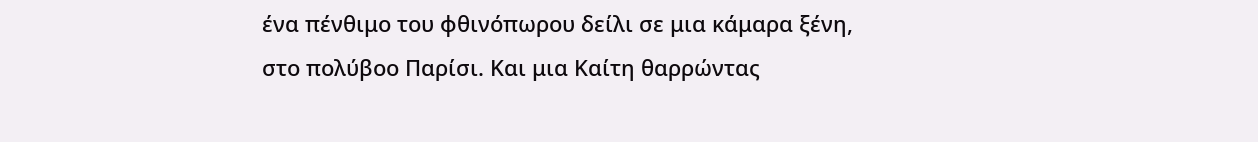ένα πένθιμο του φθινόπωρου δείλι σε μια κάμαρα ξένη, στο πολύβοο Παρίσι. Και μια Καίτη θαρρώντας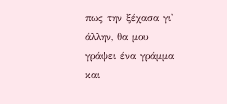πως την ξέχασα γι' άλλην, θα μου γράψει ένα γράμμα και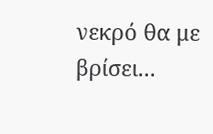νεκρό θα με βρίσει...